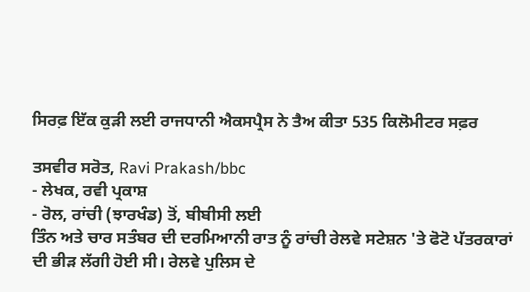ਸਿਰਫ਼ ਇੱਕ ਕੁੜੀ ਲਈ ਰਾਜਧਾਨੀ ਐਕਸਪ੍ਰੈਸ ਨੇ ਤੈਅ ਕੀਤਾ 535 ਕਿਲੋਮੀਟਰ ਸਫ਼ਰ

ਤਸਵੀਰ ਸਰੋਤ, Ravi Prakash/bbc
- ਲੇਖਕ, ਰਵੀ ਪ੍ਰਕਾਸ਼
- ਰੋਲ, ਰਾਂਚੀ (ਝਾਰਖੰਡ) ਤੋਂ, ਬੀਬੀਸੀ ਲਈ
ਤਿੰਨ ਅਤੇ ਚਾਰ ਸਤੰਬਰ ਦੀ ਦਰਮਿਆਨੀ ਰਾਤ ਨੂੰ ਰਾਂਚੀ ਰੇਲਵੇ ਸਟੇਸ਼ਨ 'ਤੇ ਫੋਟੋ ਪੱਤਰਕਾਰਾਂ ਦੀ ਭੀੜ ਲੱਗੀ ਹੋਈ ਸੀ। ਰੇਲਵੇ ਪੁਲਿਸ ਦੇ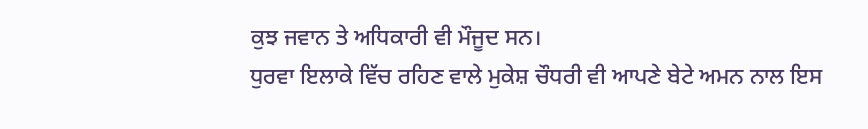ਕੁਝ ਜਵਾਨ ਤੇ ਅਧਿਕਾਰੀ ਵੀ ਮੌਜੂਦ ਸਨ।
ਧੁਰਵਾ ਇਲਾਕੇ ਵਿੱਚ ਰਹਿਣ ਵਾਲੇ ਮੁਕੇਸ਼ ਚੌਧਰੀ ਵੀ ਆਪਣੇ ਬੇਟੇ ਅਮਨ ਨਾਲ ਇਸ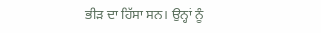ਭੀੜ ਦਾ ਹਿੱਸਾ ਸਨ। ਉਨ੍ਹਾਂ ਨੂੰ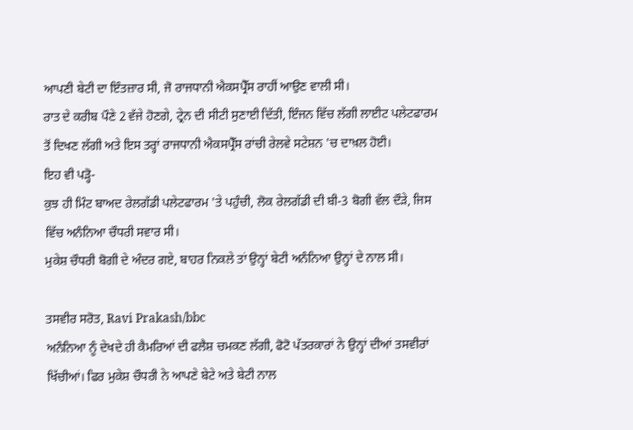ਆਪਣੀ ਬੇਟੀ ਦਾ ਇੰਤਜ਼ਾਰ ਸੀ, ਜੋ ਰਾਜਧਾਨੀ ਐਕਸਪ੍ਰੈੱਸ ਰਾਹੀਂ ਆਉਣ ਵਾਲੀ ਸੀ।
ਰਾਤ ਦੇ ਕਰੀਬ ਪੌਣੇ 2 ਵੱਜੇ ਹੋਣਗੇ, ਟ੍ਰੇਨ ਦੀ ਸੀਟੀ ਸੁਣਾਈ ਦਿੱਤੀ, ਇੰਜਨ ਵਿੱਚ ਲੱਗੀ ਲਾਈਟ ਪਲੇਟਫਾਰਮ ਤੋਂ ਦਿਖਣ ਲੱਗੀ ਅਤੇ ਇਸ ਤਰ੍ਹਾਂ ਰਾਜਧਾਨੀ ਐਕਸਪ੍ਰੈੱਸ ਰਾਂਚੀ ਰੇਲਵੇ ਸਟੇਸ਼ਨ 'ਚ ਦਾਖ਼ਲ ਹੋਈ।
ਇਹ ਵੀ ਪੜ੍ਹੋ-
ਕੁਝ ਹੀ ਮਿੰਟ ਬਾਅਦ ਰੇਲਗੱਡੀ ਪਲੇਟਫਾਰਮ 'ਤੇ ਪਹੁੰਚੀ, ਲੋਕ ਰੇਲਗੱਡੀ ਦੀ ਬੀ-3 ਬੋਗੀ ਵੱਲ ਦੌੜੇ, ਜਿਸ ਵਿੱਚ ਅਨੰਨਿਆ ਚੌਧਰੀ ਸਵਾਰ ਸੀ।
ਮੁਕੇਸ਼ ਚੌਧਰੀ ਬੋਗੀ ਦੇ ਅੰਦਰ ਗਏ, ਬਾਹਰ ਨਿਕਲੇ ਤਾਂ ਉਨ੍ਹਾਂ ਬੇਟੀ ਅਨੰਨਿਆ ਉਨ੍ਹਾਂ ਦੇ ਨਾਲ ਸੀ।

ਤਸਵੀਰ ਸਰੋਤ, Ravi Prakash/bbc
ਅਨੰਨਿਆ ਨੂੰ ਦੇਖਦੇ ਹੀ ਕੈਮਰਿਆਂ ਦੀ ਫਲੈਸ਼ ਚਮਕਣ ਲੱਗੀ, ਫੋਟੋ ਪੱਤਰਕਾਰਾਂ ਨੇ ਉਨ੍ਹਾਂ ਦੀਆਂ ਤਸਵੀਰਾਂ ਖਿੱਚੀਆਂ। ਫਿਰ ਮੁਕੇਸ਼ ਚੌਧਰੀ ਨੇ ਆਪਣੇ ਬੇਟੇ ਅਤੇ ਬੇਟੀ ਨਾਲ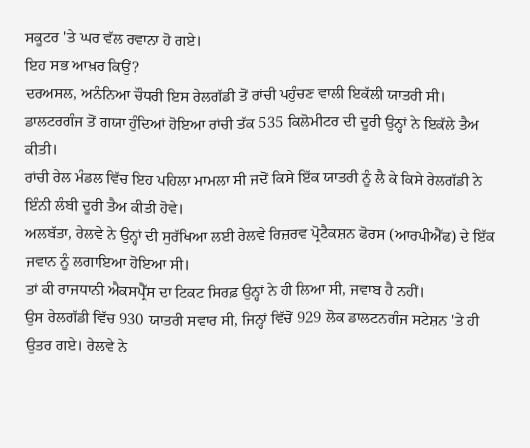ਸਕੂਟਰ 'ਤੇ ਘਰ ਵੱਲ ਰਵਾਨਾ ਹੋ ਗਏ।
ਇਹ ਸਭ ਆਖ਼ਰ ਕਿਉਂ?
ਦਰਅਸਲ, ਅਨੰਨਿਆ ਚੌਧਰੀ ਇਸ ਰੇਲਗੱਡੀ ਤੋਂ ਰਾਂਚੀ ਪਹੁੰਚਣ ਵਾਲੀ ਇਕੱਲੀ ਯਾਤਰੀ ਸੀ।
ਡਾਲਟਰਗੰਜ ਤੋਂ ਗਯਾ ਹੁੰਦਿਆਂ ਹੋਇਆ ਰਾਂਚੀ ਤੱਕ 535 ਕਿਲੋਮੀਟਰ ਦੀ ਦੂਰੀ ਉਨ੍ਹਾਂ ਨੇ ਇਕੱਲੇ ਤੈਅ ਕੀਤੀ।
ਰਾਂਚੀ ਰੇਲ ਮੰਡਲ ਵਿੱਚ ਇਹ ਪਹਿਲਾ ਮਾਮਲਾ ਸੀ ਜਦੋਂ ਕਿਸੇ ਇੱਕ ਯਾਤਰੀ ਨੂੰ ਲੈ ਕੇ ਕਿਸੇ ਰੇਲਗੱਡੀ ਨੇ ਇੰਨੀ ਲੰਬੀ ਦੂਰੀ ਤੈਅ ਕੀਤੀ ਹੋਵੇ।
ਅਲਬੱਤਾ, ਰੇਲਵੇ ਨੇ ਉਨ੍ਹਾਂ ਦੀ ਸੁਰੱਖਿਆ ਲਈ ਰੇਲਵੇ ਰਿਜ਼ਰਵ ਪ੍ਰੋਟੈਕਸ਼ਨ ਫੋਰਸ (ਆਰਪੀਐੱਫ) ਦੇ ਇੱਕ ਜਵਾਨ ਨੂੰ ਲਗਾਇਆ ਹੋਇਆ ਸੀ।
ਤਾਂ ਕੀ ਰਾਜਧਾਨੀ ਐਕਸਪ੍ਰੈੱਸ ਦਾ ਟਿਕਟ ਸਿਰਫ਼ ਉਨ੍ਹਾਂ ਨੇ ਹੀ ਲਿਆ ਸੀ, ਜਵਾਬ ਹੈ ਨਹੀਂ।
ਉਸ ਰੇਲਗੱਡੀ ਵਿੱਚ 930 ਯਾਤਰੀ ਸਵਾਰ ਸੀ, ਜਿਨ੍ਹਾਂ ਵਿੱਚੋਂ 929 ਲੋਕ ਡਾਲਟਨਗੰਜ ਸਟੇਸ਼ਨ 'ਤੇ ਹੀ ਉਤਰ ਗਏ। ਰੇਲਵੇ ਨੇ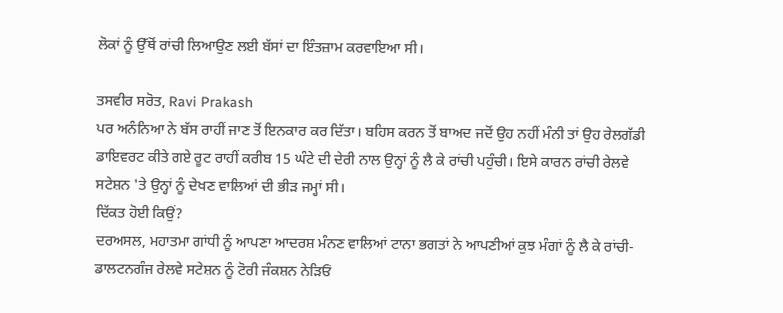ਲੋਕਾਂ ਨੂੰ ਉੱਥੋਂ ਰਾਂਚੀ ਲਿਆਉਣ ਲਈ ਬੱਸਾਂ ਦਾ ਇੰਤਜ਼ਾਮ ਕਰਵਾਇਆ ਸੀ।

ਤਸਵੀਰ ਸਰੋਤ, Ravi Prakash
ਪਰ ਅਨੰਨਿਆ ਨੇ ਬੱਸ ਰਾਹੀਂ ਜਾਣ ਤੋਂ ਇਨਕਾਰ ਕਰ ਦਿੱਤਾ। ਬਹਿਸ ਕਰਨ ਤੋਂ ਬਾਅਦ ਜਦੋਂ ਉਹ ਨਹੀਂ ਮੰਨੀ ਤਾਂ ਉਹ ਰੇਲਗੱਡੀ ਡਾਇਵਰਟ ਕੀਤੇ ਗਏ ਰੂਟ ਰਾਹੀਂ ਕਰੀਬ 15 ਘੰਟੇ ਦੀ ਦੇਰੀ ਨਾਲ ਉਨ੍ਹਾਂ ਨੂੰ ਲੈ ਕੇ ਰਾਂਚੀ ਪਹੁੰਚੀ। ਇਸੇ ਕਾਰਨ ਰਾਂਚੀ ਰੇਲਵੇ ਸਟੇਸ਼ਨ 'ਤੇ ਉਨ੍ਹਾਂ ਨੂੰ ਦੇਖਣ ਵਾਲਿਆਂ ਦੀ ਭੀੜ ਜਮ੍ਹਾਂ ਸੀ।
ਦਿੱਕਤ ਹੋਈ ਕਿਉਂ?
ਦਰਅਸਲ, ਮਹਾਤਮਾ ਗਾਂਧੀ ਨੂੰ ਆਪਣਾ ਆਦਰਸ਼ ਮੰਨਣ ਵਾਲਿਆਂ ਟਾਨਾ ਭਗਤਾਂ ਨੇ ਆਪਣੀਆਂ ਕੁਝ ਮੰਗਾਂ ਨੂੰ ਲੈ ਕੇ ਰਾਂਚੀ-ਡਾਲਟਨਗੰਜ ਰੇਲਵੇ ਸਟੇਸ਼ਨ ਨੂੰ ਟੋਰੀ ਜੰਕਸ਼ਨ ਨੇੜਿਓਂ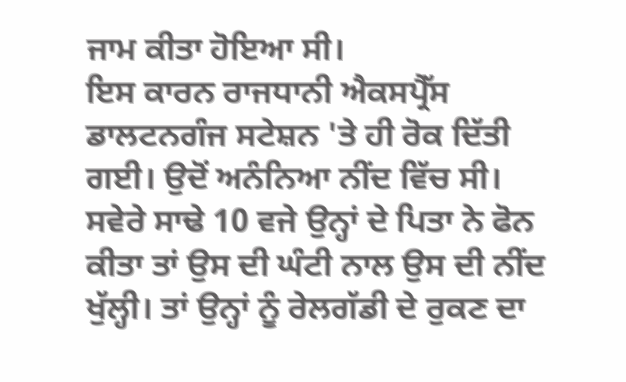ਜਾਮ ਕੀਤਾ ਹੋਇਆ ਸੀ।
ਇਸ ਕਾਰਨ ਰਾਜਧਾਨੀ ਐਕਸਪ੍ਰੈੱਸ ਡਾਲਟਨਗੰਜ ਸਟੇਸ਼ਨ 'ਤੇ ਹੀ ਰੋਕ ਦਿੱਤੀ ਗਈ। ਉਦੋਂ ਅਨੰਨਿਆ ਨੀਂਦ ਵਿੱਚ ਸੀ।
ਸਵੇਰੇ ਸਾਢੇ 10 ਵਜੇ ਉਨ੍ਹਾਂ ਦੇ ਪਿਤਾ ਨੇ ਫੋਨ ਕੀਤਾ ਤਾਂ ਉਸ ਦੀ ਘੰਟੀ ਨਾਲ ਉਸ ਦੀ ਨੀਂਦ ਖੁੱਲ੍ਹੀ। ਤਾਂ ਉਨ੍ਹਾਂ ਨੂੰ ਰੇਲਗੱਡੀ ਦੇ ਰੁਕਣ ਦਾ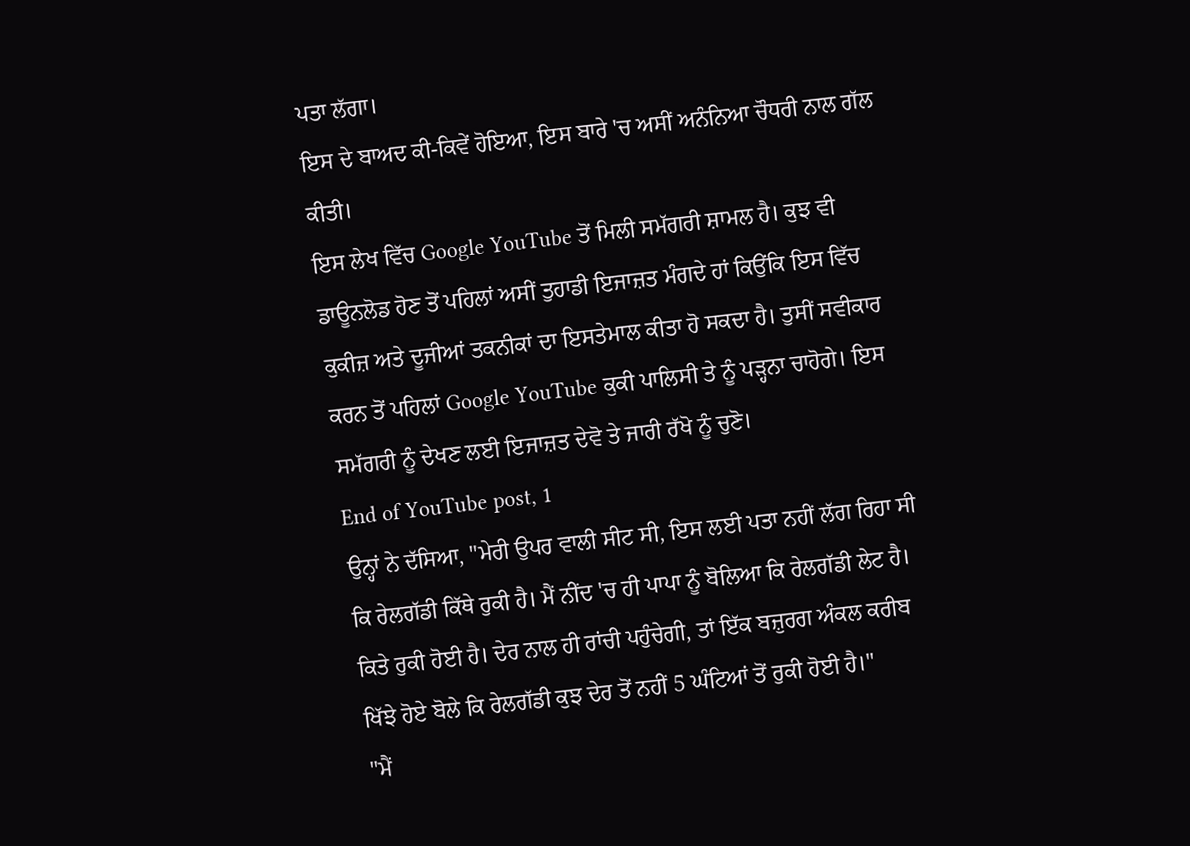ਪਤਾ ਲੱਗਾ।
ਇਸ ਦੇ ਬਾਅਦ ਕੀ-ਕਿਵੇਂ ਹੋਇਆ, ਇਸ ਬਾਰੇ 'ਚ ਅਸੀਂ ਅਨੰਨਿਆ ਚੌਧਰੀ ਨਾਲ ਗੱਲ ਕੀਤੀ।
ਇਸ ਲੇਖ ਵਿੱਚ Google YouTube ਤੋਂ ਮਿਲੀ ਸਮੱਗਰੀ ਸ਼ਾਮਲ ਹੈ। ਕੁਝ ਵੀ ਡਾਊਨਲੋਡ ਹੋਣ ਤੋਂ ਪਹਿਲਾਂ ਅਸੀਂ ਤੁਹਾਡੀ ਇਜਾਜ਼ਤ ਮੰਗਦੇ ਹਾਂ ਕਿਉਂਕਿ ਇਸ ਵਿੱਚ ਕੁਕੀਜ਼ ਅਤੇ ਦੂਜੀਆਂ ਤਕਨੀਕਾਂ ਦਾ ਇਸਤੇਮਾਲ ਕੀਤਾ ਹੋ ਸਕਦਾ ਹੈ। ਤੁਸੀਂ ਸਵੀਕਾਰ ਕਰਨ ਤੋਂ ਪਹਿਲਾਂ Google YouTube ਕੁਕੀ ਪਾਲਿਸੀ ਤੇ ਨੂੰ ਪੜ੍ਹਨਾ ਚਾਹੋਗੇ। ਇਸ ਸਮੱਗਰੀ ਨੂੰ ਦੇਖਣ ਲਈ ਇਜਾਜ਼ਤ ਦੇਵੋ ਤੇ ਜਾਰੀ ਰੱਖੋ ਨੂੰ ਚੁਣੋ।
End of YouTube post, 1
ਉਨ੍ਹਾਂ ਨੇ ਦੱਸਿਆ, "ਮੇਰੀ ਉਪਰ ਵਾਲੀ ਸੀਟ ਸੀ, ਇਸ ਲਈ ਪਤਾ ਨਹੀਂ ਲੱਗ ਰਿਹਾ ਸੀ ਕਿ ਰੇਲਗੱਡੀ ਕਿੱਥੇ ਰੁਕੀ ਹੈ। ਮੈਂ ਨੀਂਦ 'ਚ ਹੀ ਪਾਪਾ ਨੂੰ ਬੋਲਿਆ ਕਿ ਰੇਲਗੱਡੀ ਲੇਟ ਹੈ। ਕਿਤੇ ਰੁਕੀ ਹੋਈ ਹੈ। ਦੇਰ ਨਾਲ ਹੀ ਰਾਂਚੀ ਪਹੁੰਚੇਗੀ, ਤਾਂ ਇੱਕ ਬਜ਼ੁਰਗ ਅੰਕਲ ਕਰੀਬ ਖਿੱਝੇ ਹੋਏ ਬੋਲੇ ਕਿ ਰੇਲਗੱਡੀ ਕੁਝ ਦੇਰ ਤੋਂ ਨਹੀਂ 5 ਘੰਟਿਆਂ ਤੋਂ ਰੁਕੀ ਹੋਈ ਹੈ।"
"ਮੈਂ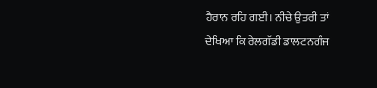ਹੈਰਾਨ ਰਹਿ ਗਈ। ਨੀਚੇ ਉਤਰੀ ਤਾਂ ਦੇਖਿਆ ਕਿ ਰੇਲਗੱਡੀ ਡਾਲਟਨਗੰਜ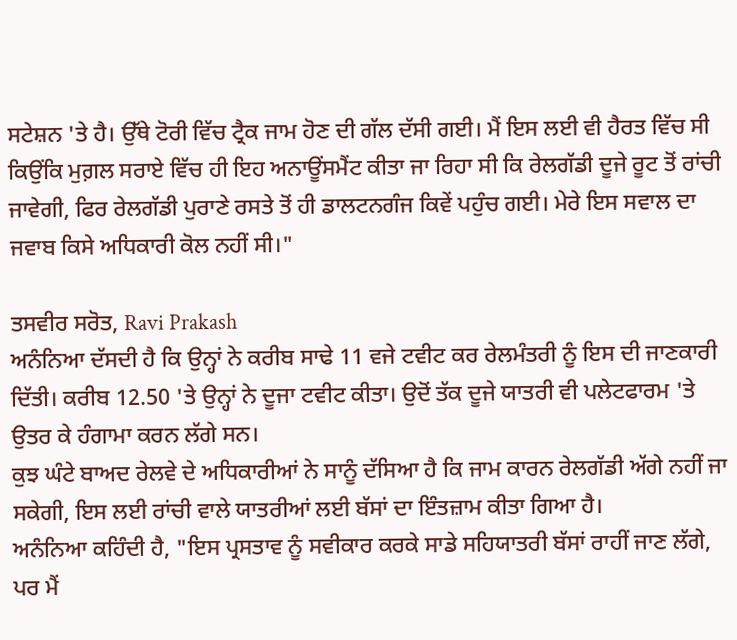ਸਟੇਸ਼ਨ 'ਤੇ ਹੈ। ਉੱਥੇ ਟੋਰੀ ਵਿੱਚ ਟ੍ਰੈਕ ਜਾਮ ਹੋਣ ਦੀ ਗੱਲ ਦੱਸੀ ਗਈ। ਮੈਂ ਇਸ ਲਈ ਵੀ ਹੈਰਤ ਵਿੱਚ ਸੀ ਕਿਉਂਕਿ ਮੁਗ਼ਲ ਸਰਾਏ ਵਿੱਚ ਹੀ ਇਹ ਅਨਾਊਂਸਮੈਂਟ ਕੀਤਾ ਜਾ ਰਿਹਾ ਸੀ ਕਿ ਰੇਲਗੱਡੀ ਦੂਜੇ ਰੂਟ ਤੋਂ ਰਾਂਚੀ ਜਾਵੇਗੀ, ਫਿਰ ਰੇਲਗੱਡੀ ਪੁਰਾਣੇ ਰਸਤੇ ਤੋਂ ਹੀ ਡਾਲਟਨਗੰਜ ਕਿਵੇਂ ਪਹੁੰਚ ਗਈ। ਮੇਰੇ ਇਸ ਸਵਾਲ ਦਾ ਜਵਾਬ ਕਿਸੇ ਅਧਿਕਾਰੀ ਕੋਲ ਨਹੀਂ ਸੀ।"

ਤਸਵੀਰ ਸਰੋਤ, Ravi Prakash
ਅਨੰਨਿਆ ਦੱਸਦੀ ਹੈ ਕਿ ਉਨ੍ਹਾਂ ਨੇ ਕਰੀਬ ਸਾਢੇ 11 ਵਜੇ ਟਵੀਟ ਕਰ ਰੇਲਮੰਤਰੀ ਨੂੰ ਇਸ ਦੀ ਜਾਣਕਾਰੀ ਦਿੱਤੀ। ਕਰੀਬ 12.50 'ਤੇ ਉਨ੍ਹਾਂ ਨੇ ਦੂਜਾ ਟਵੀਟ ਕੀਤਾ। ਉਦੋਂ ਤੱਕ ਦੂਜੇ ਯਾਤਰੀ ਵੀ ਪਲੇਟਫਾਰਮ 'ਤੇ ਉਤਰ ਕੇ ਹੰਗਾਮਾ ਕਰਨ ਲੱਗੇ ਸਨ।
ਕੁਝ ਘੰਟੇ ਬਾਅਦ ਰੇਲਵੇ ਦੇ ਅਧਿਕਾਰੀਆਂ ਨੇ ਸਾਨੂੰ ਦੱਸਿਆ ਹੈ ਕਿ ਜਾਮ ਕਾਰਨ ਰੇਲਗੱਡੀ ਅੱਗੇ ਨਹੀਂ ਜਾ ਸਕੇਗੀ, ਇਸ ਲਈ ਰਾਂਚੀ ਵਾਲੇ ਯਾਤਰੀਆਂ ਲਈ ਬੱਸਾਂ ਦਾ ਇੰਤਜ਼ਾਮ ਕੀਤਾ ਗਿਆ ਹੈ।
ਅਨੰਨਿਆ ਕਹਿੰਦੀ ਹੈ, "ਇਸ ਪ੍ਰਸਤਾਵ ਨੂੰ ਸਵੀਕਾਰ ਕਰਕੇ ਸਾਡੇ ਸਹਿਯਾਤਰੀ ਬੱਸਾਂ ਰਾਹੀਂ ਜਾਣ ਲੱਗੇ, ਪਰ ਮੈਂ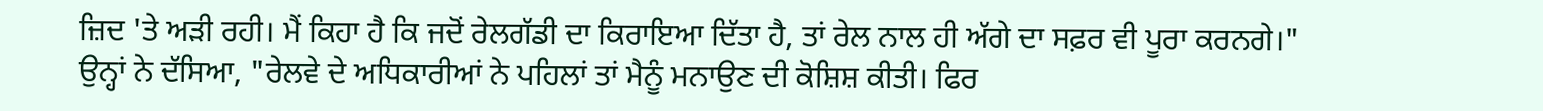ਜ਼ਿਦ 'ਤੇ ਅੜੀ ਰਹੀ। ਮੈਂ ਕਿਹਾ ਹੈ ਕਿ ਜਦੋਂ ਰੇਲਗੱਡੀ ਦਾ ਕਿਰਾਇਆ ਦਿੱਤਾ ਹੈ, ਤਾਂ ਰੇਲ ਨਾਲ ਹੀ ਅੱਗੇ ਦਾ ਸਫ਼ਰ ਵੀ ਪੂਰਾ ਕਰਨਗੇ।"
ਉਨ੍ਹਾਂ ਨੇ ਦੱਸਿਆ, "ਰੇਲਵੇ ਦੇ ਅਧਿਕਾਰੀਆਂ ਨੇ ਪਹਿਲਾਂ ਤਾਂ ਮੈਨੂੰ ਮਨਾਉਣ ਦੀ ਕੋਸ਼ਿਸ਼ ਕੀਤੀ। ਫਿਰ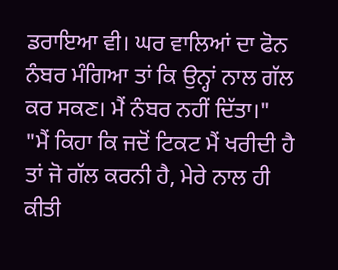ਡਰਾਇਆ ਵੀ। ਘਰ ਵਾਲਿਆਂ ਦਾ ਫੋਨ ਨੰਬਰ ਮੰਗਿਆ ਤਾਂ ਕਿ ਉਨ੍ਹਾਂ ਨਾਲ ਗੱਲ ਕਰ ਸਕਣ। ਮੈਂ ਨੰਬਰ ਨਹੀਂ ਦਿੱਤਾ।"
"ਮੈਂ ਕਿਹਾ ਕਿ ਜਦੋਂ ਟਿਕਟ ਮੈਂ ਖਰੀਦੀ ਹੈ ਤਾਂ ਜੋ ਗੱਲ ਕਰਨੀ ਹੈ, ਮੇਰੇ ਨਾਲ ਹੀ ਕੀਤੀ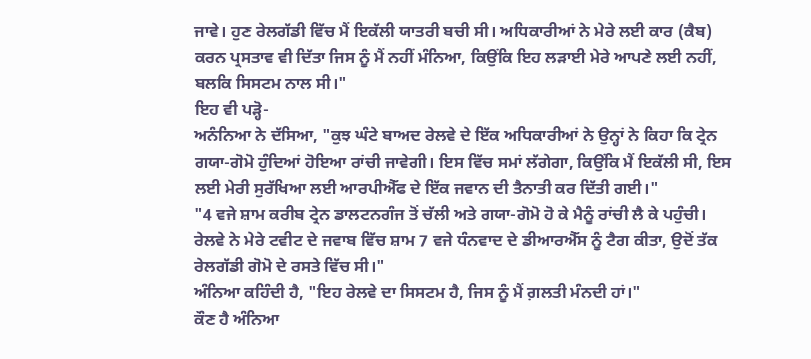ਜਾਵੇ। ਹੁਣ ਰੇਲਗੱਡੀ ਵਿੱਚ ਮੈਂ ਇਕੱਲੀ ਯਾਤਰੀ ਬਚੀ ਸੀ। ਅਧਿਕਾਰੀਆਂ ਨੇ ਮੇਰੇ ਲਈ ਕਾਰ (ਕੈਬ) ਕਰਨ ਪ੍ਰਸਤਾਵ ਵੀ ਦਿੱਤਾ ਜਿਸ ਨੂੰ ਮੈਂ ਨਹੀਂ ਮੰਨਿਆ, ਕਿਉਂਕਿ ਇਹ ਲੜਾਈ ਮੇਰੇ ਆਪਣੇ ਲਈ ਨਹੀਂ, ਬਲਕਿ ਸਿਸਟਮ ਨਾਲ ਸੀ।"
ਇਹ ਵੀ ਪੜ੍ਹੋ-
ਅਨੰਨਿਆ ਨੇ ਦੱਸਿਆ, "ਕੁਝ ਘੰਟੇ ਬਾਅਦ ਰੇਲਵੇ ਦੇ ਇੱਕ ਅਧਿਕਾਰੀਆਂ ਨੇ ਉਨ੍ਹਾਂ ਨੇ ਕਿਹਾ ਕਿ ਟ੍ਰੇਨ ਗਯਾ-ਗੋਮੋ ਹੁੰਦਿਆਂ ਹੋਇਆ ਰਾਂਚੀ ਜਾਵੇਗੀ। ਇਸ ਵਿੱਚ ਸਮਾਂ ਲੱਗੇਗਾ, ਕਿਉਂਕਿ ਮੈਂ ਇਕੱਲੀ ਸੀ, ਇਸ ਲਈ ਮੇਰੀ ਸੁਰੱਖਿਆ ਲਈ ਆਰਪੀਐੱਫ ਦੇ ਇੱਕ ਜਵਾਨ ਦੀ ਤੈਨਾਤੀ ਕਰ ਦਿੱਤੀ ਗਈ।"
"4 ਵਜੇ ਸ਼ਾਮ ਕਰੀਬ ਟ੍ਰੇਨ ਡਾਲਟਨਗੰਜ ਤੋਂ ਚੱਲੀ ਅਤੇ ਗਯਾ-ਗੋਮੋ ਹੋ ਕੇ ਮੈਨੂੰ ਰਾਂਚੀ ਲੈ ਕੇ ਪਹੁੰਚੀ। ਰੇਲਵੇ ਨੇ ਮੇਰੇ ਟਵੀਟ ਦੇ ਜਵਾਬ ਵਿੱਚ ਸ਼ਾਮ 7 ਵਜੇ ਧੰਨਵਾਦ ਦੇ ਡੀਆਰਐੱਸ ਨੂੰ ਟੈਗ ਕੀਤਾ, ਉਦੋਂ ਤੱਕ ਰੇਲਗੱਡੀ ਗੋਮੋ ਦੇ ਰਸਤੇ ਵਿੱਚ ਸੀ।"
ਅੰਨਿਆ ਕਹਿੰਦੀ ਹੈ, "ਇਹ ਰੇਲਵੇ ਦਾ ਸਿਸਟਮ ਹੈ, ਜਿਸ ਨੂੰ ਮੈਂ ਗ਼ਲਤੀ ਮੰਨਦੀ ਹਾਂ।"
ਕੌਣ ਹੈ ਅੰਨਿਆ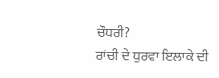ਚੌਧਰੀ?
ਰਾਂਚੀ ਦੇ ਧੁਰਵਾ ਇਲਾਕੇ ਦੀ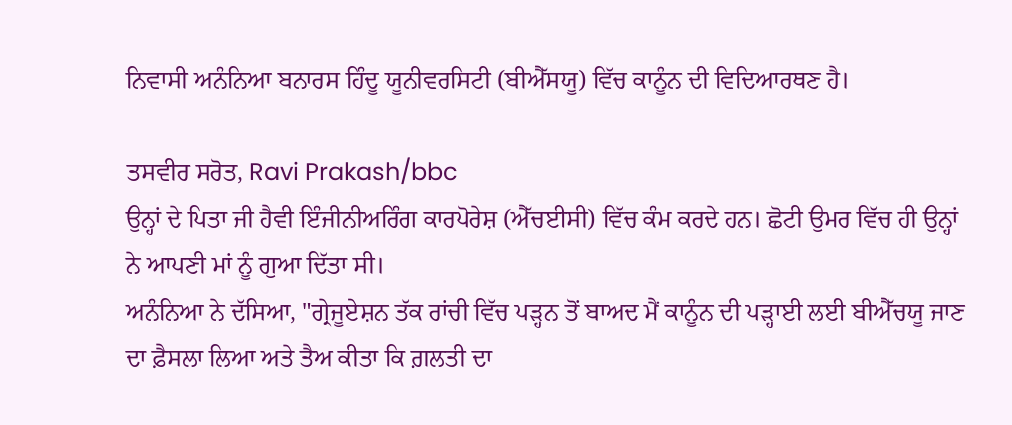ਨਿਵਾਸੀ ਅਨੰਨਿਆ ਬਨਾਰਸ ਹਿੰਦੂ ਯੂਨੀਵਰਸਿਟੀ (ਬੀਐੱਸਯੂ) ਵਿੱਚ ਕਾਨੂੰਨ ਦੀ ਵਿਦਿਆਰਥਣ ਹੈ।

ਤਸਵੀਰ ਸਰੋਤ, Ravi Prakash/bbc
ਉਨ੍ਹਾਂ ਦੇ ਪਿਤਾ ਜੀ ਹੈਵੀ ਇੰਜੀਨੀਅਰਿੰਗ ਕਾਰਪੋਰੇਸ਼ (ਐੱਚਈਸੀ) ਵਿੱਚ ਕੰਮ ਕਰਦੇ ਹਨ। ਛੋਟੀ ਉਮਰ ਵਿੱਚ ਹੀ ਉਨ੍ਹਾਂ ਨੇ ਆਪਣੀ ਮਾਂ ਨੂੰ ਗੁਆ ਦਿੱਤਾ ਸੀ।
ਅਨੰਨਿਆ ਨੇ ਦੱਸਿਆ, "ਗ੍ਰੇਜੂਏਸ਼ਨ ਤੱਕ ਰਾਂਚੀ ਵਿੱਚ ਪੜ੍ਹਨ ਤੋਂ ਬਾਅਦ ਮੈਂ ਕਾਨੂੰਨ ਦੀ ਪੜ੍ਹਾਈ ਲਈ ਬੀਐੱਚਯੂ ਜਾਣ ਦਾ ਫ਼ੈਸਲਾ ਲਿਆ ਅਤੇ ਤੈਅ ਕੀਤਾ ਕਿ ਗ਼ਲਤੀ ਦਾ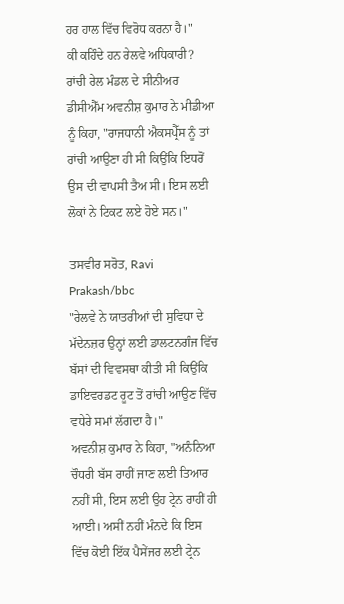ਹਰ ਹਾਲ ਵਿੱਚ ਵਿਰੋਧ ਕਰਨਾ ਹੈ।"
ਕੀ ਕਹਿੰਦੇ ਹਨ ਰੇਲਵੇ ਅਧਿਕਾਰੀ?
ਰਾਂਚੀ ਰੇਲ ਮੰਡਲ ਦੇ ਸੀਨੀਅਰ ਡੀਸੀਐੱਮ ਅਵਨੀਸ਼ ਕੁਮਾਰ ਨੇ ਮੀਡੀਆ ਨੂੰ ਕਿਹਾ, "ਰਾਜਧਾਨੀ ਐਕਸਪ੍ਰੈੱਸ ਨੂੰ ਤਾਂ ਰਾਂਚੀ ਆਉਣਾ ਹੀ ਸੀ ਕਿਉਂਕਿ ਇਧਰੋਂ ਉਸ ਦੀ ਵਾਪਸੀ ਤੈਅ ਸੀ। ਇਸ ਲਈ ਲੋਕਾਂ ਨੇ ਟਿਕਟ ਲਏ ਹੋਏ ਸਨ।"

ਤਸਵੀਰ ਸਰੋਤ, Ravi Prakash/bbc
"ਰੇਲਵੇ ਨੇ ਯਾਤਰੀਆਂ ਦੀ ਸੁਵਿਧਾ ਦੇ ਮੱਦੇਨਜ਼ਰ ਉਨ੍ਹਾਂ ਲਈ ਡਾਲਟਨਗੰਜ ਵਿੱਚ ਬੱਸਾਂ ਦੀ ਵਿਵਸਥਾ ਕੀਤੀ ਸੀ ਕਿਉਂਕਿ ਡਾਇਵਰਡਟ ਰੂਟ ਤੋਂ ਰਾਂਚੀ ਆਉਣ ਵਿੱਚ ਵਧੇਰੇ ਸਮਾਂ ਲੱਗਦਾ ਹੈ।"
ਅਵਨੀਸ਼ ਕੁਮਾਰ ਨੇ ਕਿਹਾ, "ਅਨੰਨਿਆ ਚੌਧਰੀ ਬੱਸ ਰਾਹੀਂ ਜਾਣ ਲਈ ਤਿਆਰ ਨਹੀਂ ਸੀ, ਇਸ ਲਈ ਉਹ ਟ੍ਰੇਨ ਰਾਹੀਂ ਹੀ ਆਈ। ਅਸੀਂ ਨਹੀਂ ਮੰਨਦੇ ਕਿ ਇਸ ਵਿੱਚ ਕੋਈ ਇੱਕ ਪੈਸੇਂਜਰ ਲਈ ਟ੍ਰੇਨ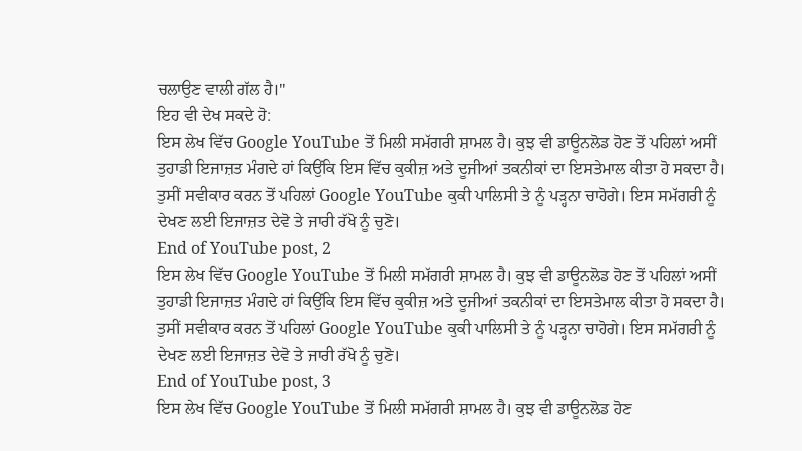ਚਲਾਉਣ ਵਾਲੀ ਗੱਲ ਹੈ।"
ਇਹ ਵੀ ਦੇਖ ਸਕਦੇ ਹੋ:
ਇਸ ਲੇਖ ਵਿੱਚ Google YouTube ਤੋਂ ਮਿਲੀ ਸਮੱਗਰੀ ਸ਼ਾਮਲ ਹੈ। ਕੁਝ ਵੀ ਡਾਊਨਲੋਡ ਹੋਣ ਤੋਂ ਪਹਿਲਾਂ ਅਸੀਂ ਤੁਹਾਡੀ ਇਜਾਜ਼ਤ ਮੰਗਦੇ ਹਾਂ ਕਿਉਂਕਿ ਇਸ ਵਿੱਚ ਕੁਕੀਜ਼ ਅਤੇ ਦੂਜੀਆਂ ਤਕਨੀਕਾਂ ਦਾ ਇਸਤੇਮਾਲ ਕੀਤਾ ਹੋ ਸਕਦਾ ਹੈ। ਤੁਸੀਂ ਸਵੀਕਾਰ ਕਰਨ ਤੋਂ ਪਹਿਲਾਂ Google YouTube ਕੁਕੀ ਪਾਲਿਸੀ ਤੇ ਨੂੰ ਪੜ੍ਹਨਾ ਚਾਹੋਗੇ। ਇਸ ਸਮੱਗਰੀ ਨੂੰ ਦੇਖਣ ਲਈ ਇਜਾਜ਼ਤ ਦੇਵੋ ਤੇ ਜਾਰੀ ਰੱਖੋ ਨੂੰ ਚੁਣੋ।
End of YouTube post, 2
ਇਸ ਲੇਖ ਵਿੱਚ Google YouTube ਤੋਂ ਮਿਲੀ ਸਮੱਗਰੀ ਸ਼ਾਮਲ ਹੈ। ਕੁਝ ਵੀ ਡਾਊਨਲੋਡ ਹੋਣ ਤੋਂ ਪਹਿਲਾਂ ਅਸੀਂ ਤੁਹਾਡੀ ਇਜਾਜ਼ਤ ਮੰਗਦੇ ਹਾਂ ਕਿਉਂਕਿ ਇਸ ਵਿੱਚ ਕੁਕੀਜ਼ ਅਤੇ ਦੂਜੀਆਂ ਤਕਨੀਕਾਂ ਦਾ ਇਸਤੇਮਾਲ ਕੀਤਾ ਹੋ ਸਕਦਾ ਹੈ। ਤੁਸੀਂ ਸਵੀਕਾਰ ਕਰਨ ਤੋਂ ਪਹਿਲਾਂ Google YouTube ਕੁਕੀ ਪਾਲਿਸੀ ਤੇ ਨੂੰ ਪੜ੍ਹਨਾ ਚਾਹੋਗੇ। ਇਸ ਸਮੱਗਰੀ ਨੂੰ ਦੇਖਣ ਲਈ ਇਜਾਜ਼ਤ ਦੇਵੋ ਤੇ ਜਾਰੀ ਰੱਖੋ ਨੂੰ ਚੁਣੋ।
End of YouTube post, 3
ਇਸ ਲੇਖ ਵਿੱਚ Google YouTube ਤੋਂ ਮਿਲੀ ਸਮੱਗਰੀ ਸ਼ਾਮਲ ਹੈ। ਕੁਝ ਵੀ ਡਾਊਨਲੋਡ ਹੋਣ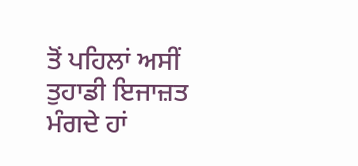ਤੋਂ ਪਹਿਲਾਂ ਅਸੀਂ ਤੁਹਾਡੀ ਇਜਾਜ਼ਤ ਮੰਗਦੇ ਹਾਂ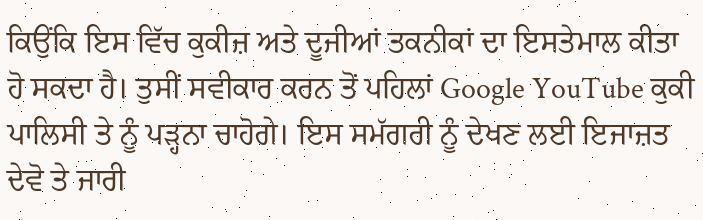ਕਿਉਂਕਿ ਇਸ ਵਿੱਚ ਕੁਕੀਜ਼ ਅਤੇ ਦੂਜੀਆਂ ਤਕਨੀਕਾਂ ਦਾ ਇਸਤੇਮਾਲ ਕੀਤਾ ਹੋ ਸਕਦਾ ਹੈ। ਤੁਸੀਂ ਸਵੀਕਾਰ ਕਰਨ ਤੋਂ ਪਹਿਲਾਂ Google YouTube ਕੁਕੀ ਪਾਲਿਸੀ ਤੇ ਨੂੰ ਪੜ੍ਹਨਾ ਚਾਹੋਗੇ। ਇਸ ਸਮੱਗਰੀ ਨੂੰ ਦੇਖਣ ਲਈ ਇਜਾਜ਼ਤ ਦੇਵੋ ਤੇ ਜਾਰੀ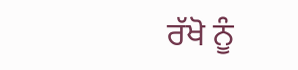ਰੱਖੋ ਨੂੰ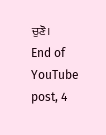ਚੁਣੋ।
End of YouTube post, 4